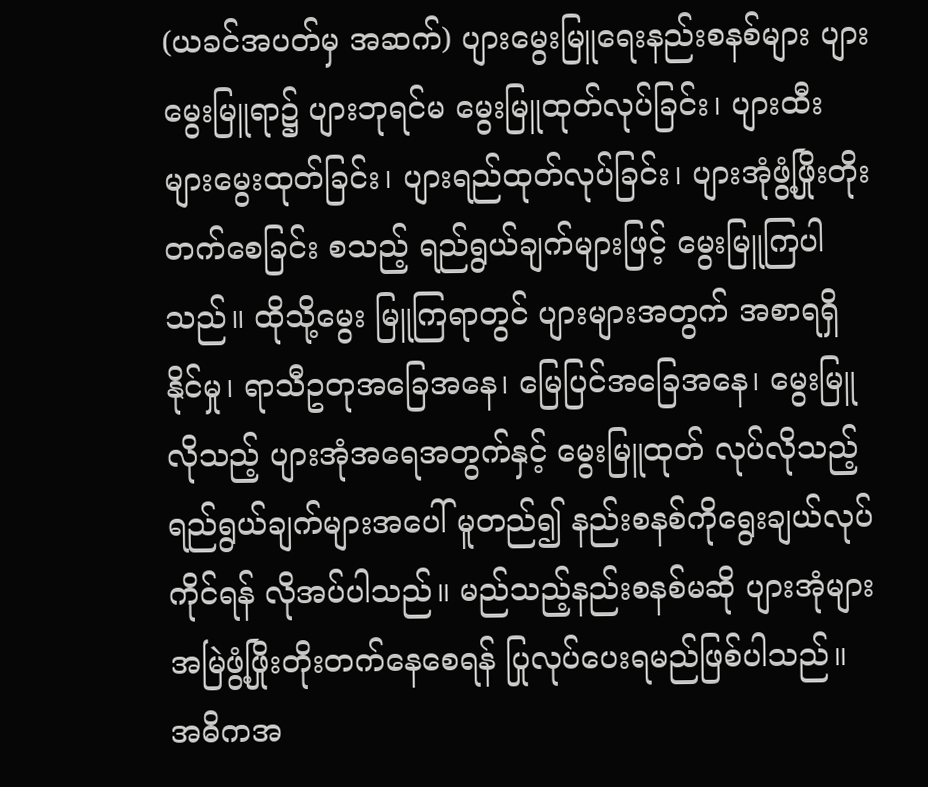(ယခင်အပတ်မှ အဆက်) ပျားမွေးမြူရေးနည်းစနစ်များ ပျားမွေးမြူရာ၌ ပျားဘုရင်မ မွေးမြူထုတ်လုပ်ခြင်း၊ ပျားထီးများမွေးထုတ်ခြင်း၊ ပျားရည်ထုတ်လုပ်ခြင်း၊ ပျားအုံဖွံ့ဖြိုးတိုးတက်စေခြင်း စသည့် ရည်ရွယ်ချက်များဖြင့် မွေးမြူကြပါသည်။ ထိုသို့မွေး မြူကြရာတွင် ပျားများအတွက် အစာရရှိနိုင်မှု၊ ရာသီဥတုအခြေအနေ၊ မြေပြင်အခြေအနေ၊ မွေးမြူလိုသည့် ပျားအုံအရေအတွက်နှင့် မွေးမြူထုတ် လုပ်လိုသည့် ရည်ရွယ်ချက်များအပေါ် မူတည်၍ နည်းစနစ်ကိုရွေးချယ်လုပ်ကိုင်ရန် လိုအပ်ပါသည်။ မည်သည့်နည်းစနစ်မဆို ပျားအုံများအမြဲဖွံ့ဖြိုးတိုးတက်နေစေရန် ပြုလုပ်ပေးရမည်ဖြစ်ပါသည်။ အဓိကအ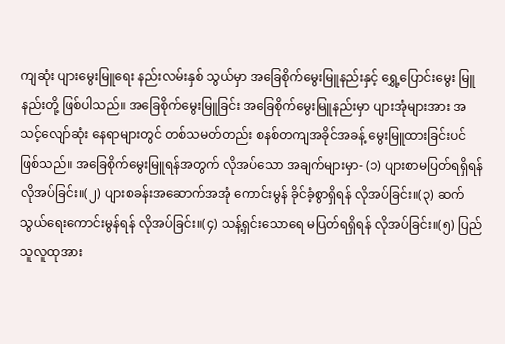ကျဆုံး ပျားမွေးမြူရေး နည်းလမ်းနှစ် သွယ်မှာ အခြေစိုက်မွေးမြူနည်းနှင့် ရွှေ့ပြောင်းမွေး မြူနည်းတို့ ဖြစ်ပါသည်။ အခြေစိုက်မွေးမြူခြင်း အခြေစိုက်မွေးမြူနည်းမှာ ပျားအုံများအား အသင့်လျော်ဆုံး နေရာများတွင် တစ်သမတ်တည်း စနစ်တကျအခိုင်အခန့် မွေးမြူထားခြင်းပင်ဖြစ်သည်။ အခြေစိုက်မွေးမြူရန်အတွက် လိုအပ်သော အချက်များမှာ- (၁) ပျားစာမပြတ်ရရှိရန် လိုအပ်ခြင်း။(၂) ပျားစခန်းအဆောက်အအုံ ကောင်းမွန် ခိုင်ခံ့စွာရှိရန် လိုအပ်ခြင်း။(၃) ဆက်သွယ်ရေးကောင်းမွန်ရန် လိုအပ်ခြင်း။(၄) သန့်ရှင်းသောရေ မပြတ်ရရှိရန် လိုအပ်ခြင်း။(၅) ပြည်သူလူထုအား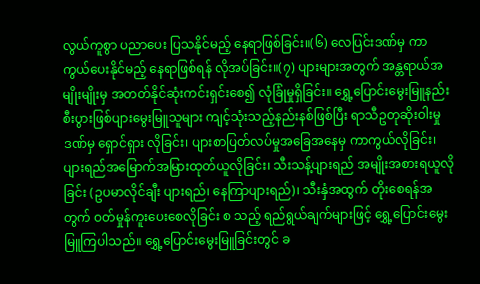လွယ်ကူစွာ ပညာပေး ပြသနိုင်မည့် နေရာဖြစ်ခြင်း။(၆) လေပြင်းဒဏ်မှ ကာကွယ်ပေးနိုင်မည့် နေရာဖြစ်ရန် လိုအပ်ခြင်း။(၇) ပျားများအတွက် အန္တရာယ်အမျိုးမျိုးမှ အတတ်နိုင်ဆုံးကင်းရှင်းစေ၍ လုံခြုံမှုရှိခြင်း။ ရွှေ့ပြောင်းမွေးမြူနည်း စီးပွားဖြစ်ပျားမွေးမြူသူများ ကျင့်သုံးသည့်နည်းနစ်ဖြစ်ပြီး ရာသီဥတုဆိုးဝါးမှုဒဏ်မှ ရှောင်ရှား လိုခြင်း၊ ပျားစာပြတ်လပ်မှုအခြေအနေမှ ကာကွယ်လိုခြင်း၊ ပျားရည်အမြောက်အမြားထုတ်ယူလိုခြင်း၊ သီးသန့်ပျားရည် အမျိုးအစားရယူလိုခြင်း (ဥပမာလိုင်ချီး ပျားရည်၊ နေကြာပျားရည်)၊ သီးနှံအထွက် တိုးစေရန်အတွက် ဝတ်မှုန်ကူးပေးစေလိုခြင်း စ သည့် ရည်ရွယ်ချက်များဖြင့် ရွှေ့ပြောင်းမွေးမြူကြပါသည်။ ရွှေ့ပြောင်းမွေးမြူခြင်းတွင် ခ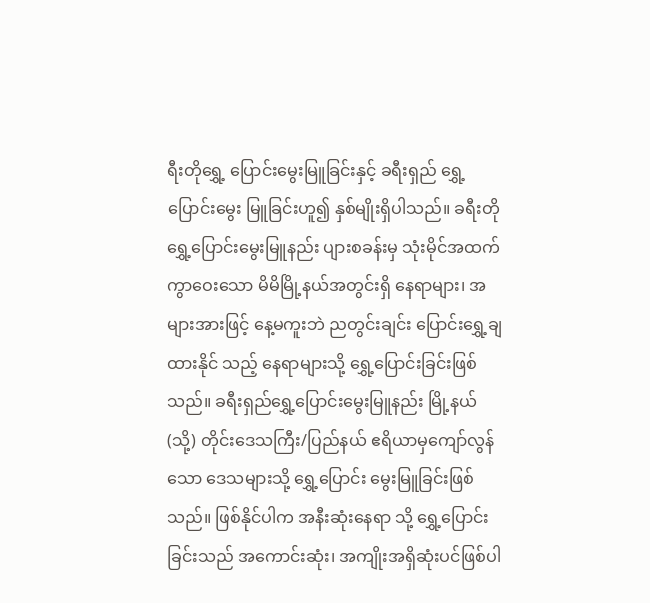ရီးတိုရွှေ့ ပြောင်းမွေးမြူခြင်းနှင့် ခရီးရှည် ရွှေ့ပြောင်းမွေး မြူခြင်းဟူ၍ နှစ်မျိုးရှိပါသည်။ ခရီးတိုရွှေ့ပြောင်းမွေးမြူနည်း ပျားစခန်းမှ သုံးမိုင်အထက် ကွာဝေးသော မိမိမြို့နယ်အတွင်းရှိ နေရာများ၊ အများအားဖြင့် နေ့မကူးဘဲ ညတွင်းချင်း ပြောင်းရွှေ့ချထားနိုင် သည့် နေရာများသို့ ရွှေ့ပြောင်းခြင်းဖြစ်သည်။ ခရီးရှည်ရွှေ့ပြောင်းမွေးမြူနည်း မြို့နယ် (သို့) တိုင်းဒေသကြီး/ပြည်နယ် ဧရိယာမှကျော်လွန်သော ဒေသများသို့ ရွှေ့ပြောင်း မွေးမြူခြင်းဖြစ်သည်။ ဖြစ်နိုင်ပါက အနီးဆုံးနေရာ သို့ ရွှေ့ပြောင်းခြင်းသည် အကောင်းဆုံး၊ အကျိုးအရှိဆုံးပင်ဖြစ်ပါ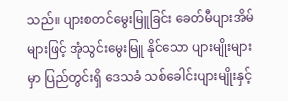သည်။ ပျားစတင်မွေးမြူခြင်း ခေတ်မီပျားအိမ်များဖြင့် အုံသွင်းမွေးမြူ နိုင်သော ပျားမျိုးများမှာ ပြည်တွင်းရှိ ဒေသခံ သစ်ခေါင်းပျားမျိုးနှင့်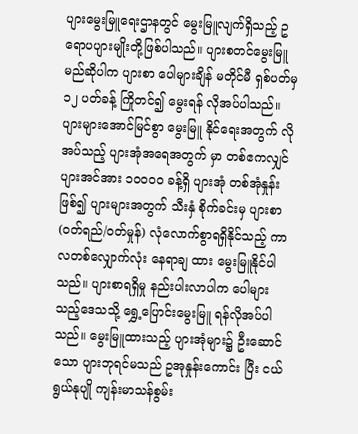ပျားမွေးမြူရေးဌာနတွင် မွေးမြူလျက်ရှိသည့် ဥရောပပျားမျိုးတို့ဖြစ်ပါသည်။ ပျားစတင်မွေးမြူမည်ဆိုပါက ပျားစာ ပေါများချိန် မတိုင်မီ ရှစ်ပတ်မှ ၁၂ ပတ်ခန့် ကြိုတင်၍ မွေးရန် လိုအပ်ပါသည်။ ပျားများအောင်မြင်စွာ မွေးမြူ နိုင်ရေးအတွက် လိုအပ်သည့် ပျားအုံအရေအတွက် မှာ တစ်ဧကလျှင် ပျားအင်အား ၁၀၀၀၀ ခန့်ရှိ ပျားအုံ တစ်အုံနှုန်းဖြစ်၍ ပျားများအတွက် သီးနှံ စိုက်ခင်းမှ ပျားစာ(ဝတ်ရည်/ဝတ်မှုန်) လုံလောက်စွာရရှိနိုင်သည့် ကာလတစ်လျှောက်လုံး နေရာချ ထား မွေးမြူနိုင်ပါသည်။ ပျားစာရရှိမှု နည်းပါးလာပါက ပေါများသည့်ဒေသသို့ ရွှေ့ပြောင်းမွေးမြူ ရန်လိုအပ်ပါသည်။ မွေးမြူထားသည့် ပျားအုံများ၌ ဦးဆောင်သော ပျားဘုရင်မသည် ဥအုနှုန်းကောင်း ပြီး ငယ်ရွယ်နုပျို ကျန်းမာသန်စွမ်း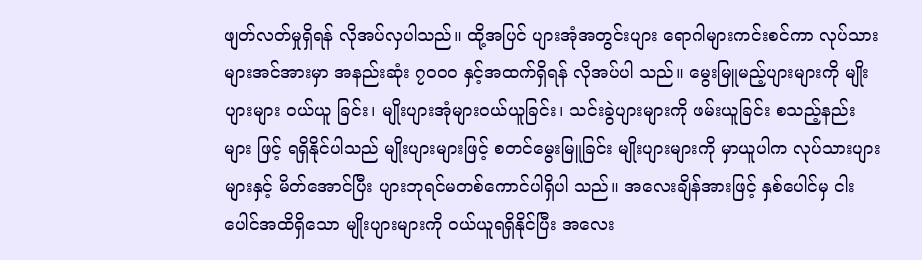ဖျတ်လတ်မှုရှိရန် လိုအပ်လှပါသည်။ ထို့အပြင် ပျားအုံအတွင်းပျား ရောဂါများကင်းစင်ကာ လုပ်သားများအင်အားမှာ အနည်းဆုံး ၇၀၀၀ နှင့်အထက်ရှိရန် လိုအပ်ပါ သည်။ မွေးမြူမည့်ပျားများကို မျိုးပျားများ ဝယ်ယူ ခြင်း၊ မျိုးပျားအုံများဝယ်ယူခြင်း၊ သင်းခွဲပျားများကို ဖမ်းယူခြင်း စသည့်နည်းများ ဖြင့် ရရှိနိုင်ပါသည် မျိုးပျားများဖြင့် စတင်မွေးမြူခြင်း မျိုးပျားများကို မှာယူပါက လုပ်သားပျားများနှင့် မိတ်အောင်ပြီး ပျားဘုရင်မတစ်ကောင်ပါရှိပါ သည်။ အလေးချိန်အားဖြင့် နှစ်ပေါင်မှ ငါးပေါင်အထိရှိသော မျိုးပျားများကို ဝယ်ယူရရှိနိုင်ပြီး အလေး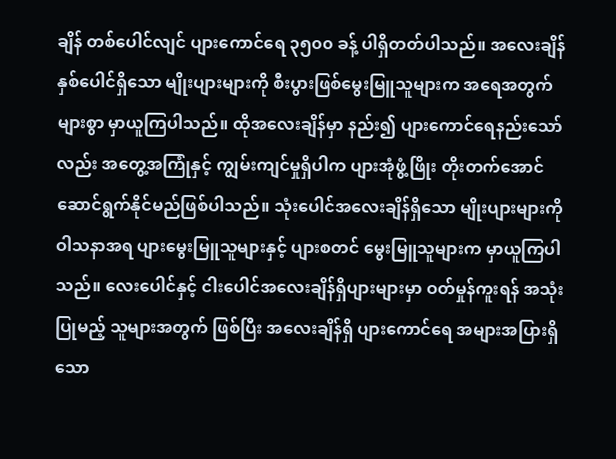ချိန် တစ်ပေါင်လျင် ပျားကောင်ရေ ၃၅၀၀ ခန့် ပါရှိတတ်ပါသည်။ အလေးချိန် နှစ်ပေါင်ရှိသော မျိုးပျားများကို စီးပွားဖြစ်မွေးမြူသူများက အရေအတွက်များစွာ မှာယူကြပါသည်။ ထိုအလေးချိန်မှာ နည်း၍ ပျားကောင်ရေနည်းသော်လည်း အတွေ့အကြုံနှင့် ကျွမ်းကျင်မှုရှိပါက ပျားအုံဖွံ့ဖြိုး တိုးတက်အောင် ဆောင်ရွက်နိုင်မည်ဖြစ်ပါသည်။ သုံးပေါင်အလေးချိန်ရှိသော မျိုးပျားများကို ဝါသနာအရ ပျားမွေးမြူသူများနှင့် ပျားစတင် မွေးမြူသူများက မှာယူကြပါသည်။ လေးပေါင်နှင့် ငါးပေါင်အလေးချိန်ရှိပျားများမှာ ဝတ်မှုန်ကူးရန် အသုံးပြုမည့် သူများအတွက် ဖြစ်ပြီး အလေးချိန်ရှိ ပျားကောင်ရေ အများအပြားရှိသော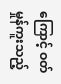ကြောင့် ဝတ်မှုန်ကူးသည့်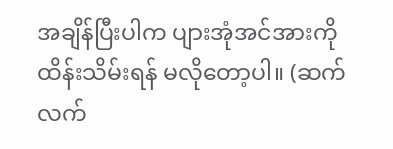အချိန်ပြီးပါက ပျားအုံအင်အားကို ထိန်းသိမ်းရန် မလိုတော့ပါ။ (ဆက်လက်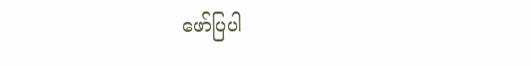ဖော်ပြပါ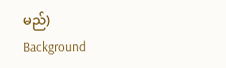မည်)
Background